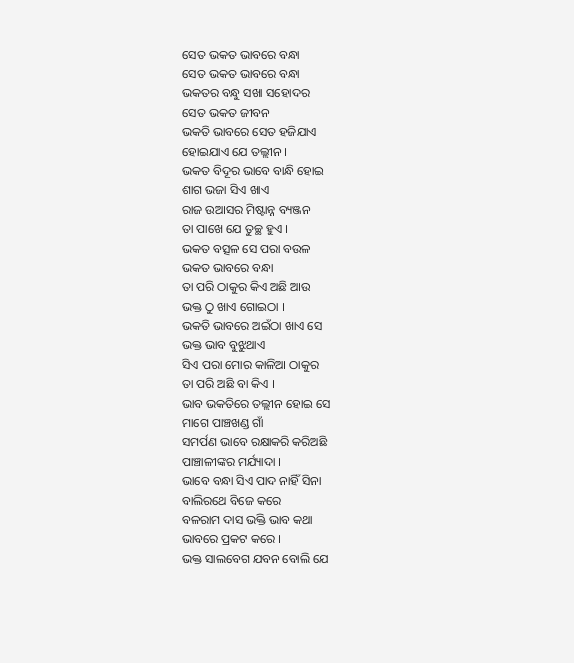ସେତ ଭକତ ଭାବରେ ବନ୍ଧା
ସେତ ଭକତ ଭାବରେ ବନ୍ଧା
ଭକତର ବନ୍ଧୁ ସଖା ସହୋଦର
ସେତ ଭକତ ଜୀବନ
ଭକତି ଭାବରେ ସେତ ହଜିଯାଏ
ହୋଇଯାଏ ଯେ ତଲ୍ଲୀନ ।
ଭକତ ବିଦୂର ଭାବେ ବାନ୍ଧି ହୋଇ
ଶାଗ ଭଜା ସିଏ ଖାଏ
ରାଜ ଉଆସର ମିଷ୍ଟାନ୍ନ ବ୍ୟଞ୍ଜନ
ତା ପାଖେ ଯେ ତୁଚ୍ଛ ହୁଏ ।
ଭକତ ବତ୍ସଳ ସେ ପରା ବଉଳ
ଭକତ ଭାବରେ ବନ୍ଧା
ତା ପରି ଠାକୁର କିଏ ଅଛି ଆଉ
ଭକ୍ତ ଠୁ ଖାଏ ଗୋଇଠା ।
ଭକତି ଭାବରେ ଅଇଁଠା ଖାଏ ସେ
ଭକ୍ତ ଭାବ ବୁଝୁଥାଏ
ସିଏ ପରା ମୋର କାଳିଆ ଠାକୁର
ତା ପରି ଅଛି ବା କିଏ ।
ଭାବ ଭକତିରେ ତଲ୍ଲୀନ ହୋଇ ସେ
ମାଗେ ପାଞ୍ଚଖଣ୍ଡ ଗାଁ
ସମର୍ପଣ ଭାବେ ରକ୍ଷାକରି କରିଅଛି
ପାଞ୍ଚାଳୀଙ୍କର ମର୍ଯ୍ୟାଦା ।
ଭାବେ ବନ୍ଧା ସିଏ ପାଦ ନାହିଁ ସିନା
ବାଲିରଥେ ବିଜେ କରେ
ବଳରାମ ଦାସ ଭକ୍ତି ଭାବ କଥା
ଭାବରେ ପ୍ରକଟ କରେ ।
ଭକ୍ତ ସାଲବେଗ ଯବନ ବୋଲି ଯେ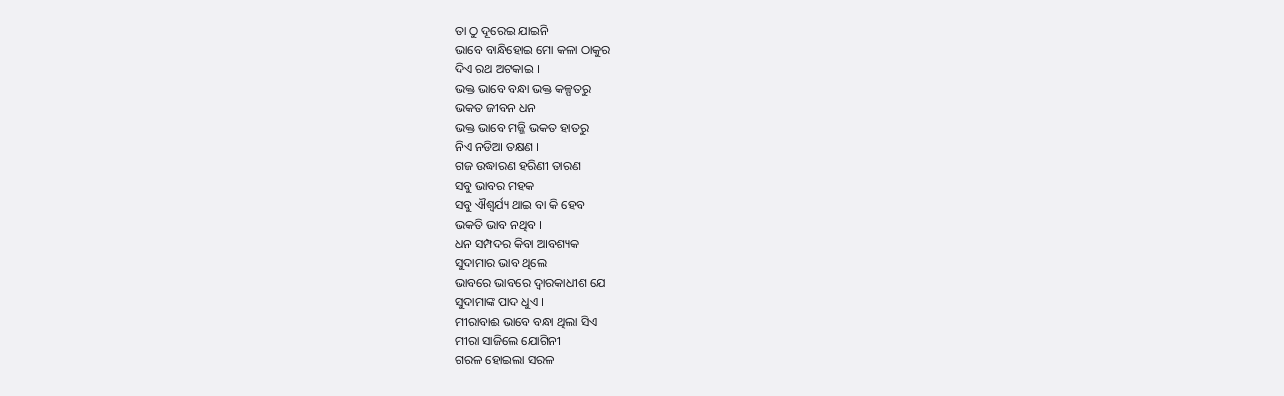ତା ଠୁ ଦୂରେଇ ଯାଇନି
ଭାବେ ବାନ୍ଧିହୋଇ ମୋ କଳା ଠାକୁର
ଦିଏ ରଥ ଅଟକାଇ ।
ଭକ୍ତ ଭାବେ ବନ୍ଧା ଭକ୍ତ କଳ୍ପତରୁ
ଭକତ ଜୀବନ ଧନ
ଭକ୍ତ ଭାବେ ମଜ୍ଜି ଭକତ ହାତରୁ
ନିଏ ନଡିଆ ତକ୍ଷଣ ।
ଗଜ ଉଦ୍ଧାରଣ ହରିଣୀ ତାରଣ
ସବୁ ଭାବର ମହକ
ସବୁ ଐଶ୍ୱର୍ଯ୍ୟ ଥାଇ ବା କି ହେବ
ଭକତି ଭାବ ନଥିବ ।
ଧନ ସମ୍ପଦର କିବା ଆବଶ୍ୟକ
ସୁଦାମାର ଭାବ ଥିଲେ
ଭାବରେ ଭାବରେ ଦ୍ଵାରକାଧୀଶ ଯେ
ସୁଦାମାଙ୍କ ପାଦ ଧୁଏ ।
ମୀରାବାଈ ଭାବେ ବନ୍ଧା ଥିଲା ସିଏ
ମୀରା ସାଜିଲେ ଯୋଗିନୀ
ଗରଳ ହୋଇଲା ସରଳ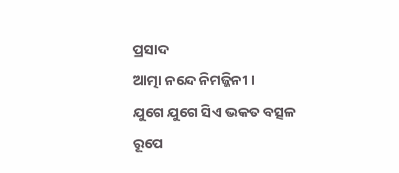ପ୍ରସାଦ
ଆତ୍ମା ନନ୍ଦେ ନିମଜ୍ଜିନୀ ।
ଯୁଗେ ଯୁଗେ ସିଏ ଭକତ ବତ୍ସଳ
ରୂପେ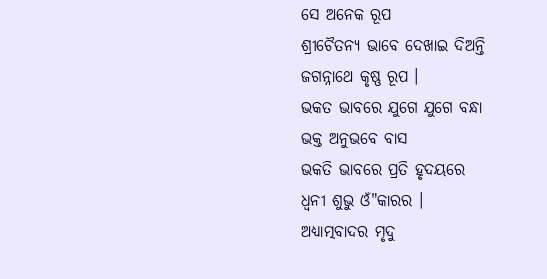ସେ ଅନେକ ରୂପ
ଶ୍ରୀଚୈତନ୍ୟ ଭାବେ ଦେଖାଇ ଦିଅନ୍ତି
ଜଗନ୍ନାଥେ କୃଷ୍ଣ ରୂପ ।
ଭକତ ଭାବରେ ଯୁଗେ ଯୁଗେ ବନ୍ଧା
ଭକ୍ତ ଅନୁଭବେ ବାସ
ଭକତି ଭାବରେ ପ୍ରତି ହୃଦୟରେ
ଧ୍ଵନୀ ଶୁଭୁ ଓଁ"କାରର ।
ଅଧ୍ୟାତ୍ମବାଦର ମୃଦୁ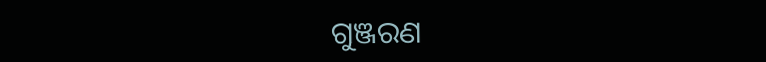ଗୁଞ୍ଜରଣ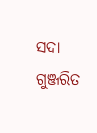ସଦା ଗୁଞ୍ଜରିତ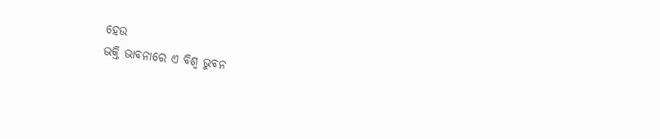ହେଉ
ଭକ୍ତି ଭାବନାରେ ଏ ବିଶ୍ଵ ଭୁବନ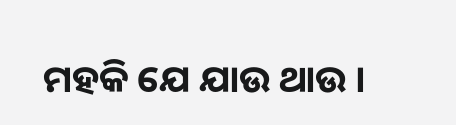ମହକି ଯେ ଯାଉ ଥାଉ ।